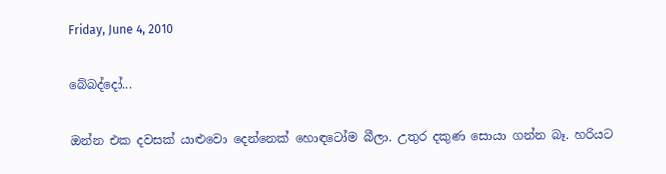Friday, June 4, 2010

බේබද්දෝ...

ඔන්න එක දවසක් යාළුවො දෙන්නෙක් හොඳටෝම බීලා. උතුර දකුණ සොයා ගන්න බෑ. හරියට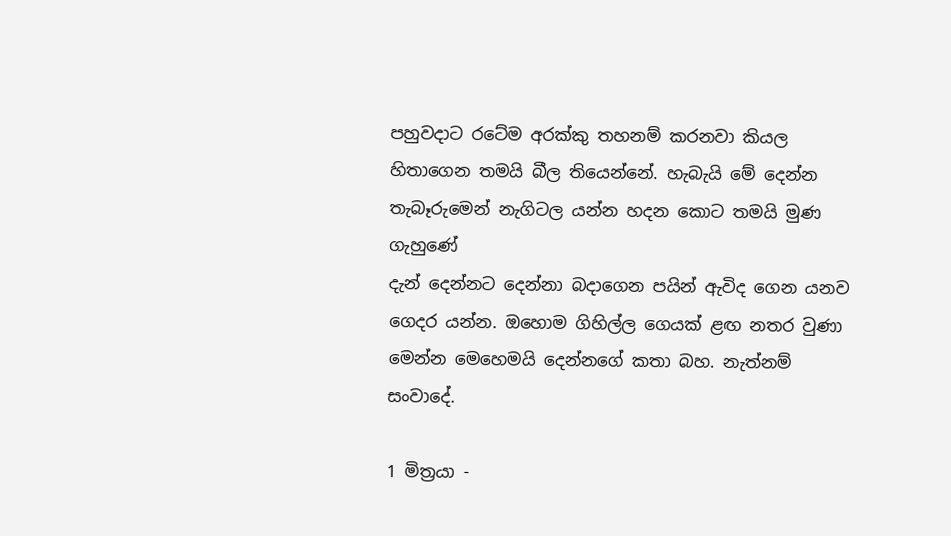පහුවදාට රටේම අරක්කු තහනම් කරනවා කියල හිතාගෙන තමයි බීල තියෙන්නේ. හැබැයි මේ දෙන්න තැබෑරුමෙන් නැගිටල යන්න හදන කොට තමයි මුණ ගැහුණේ
දැන් දෙන්නට දෙන්නා බදාගෙන පයින් ඇවිද ගෙන යනව ගෙදර යන්න. ඔහොම ගිහිල්ල ගෙයක් ළඟ නතර වුණා මෙන්න මෙහෙමයි දෙන්නගේ කතා බහ. නැත්නම් සංවාදේ.

1 මිත්‍රයා -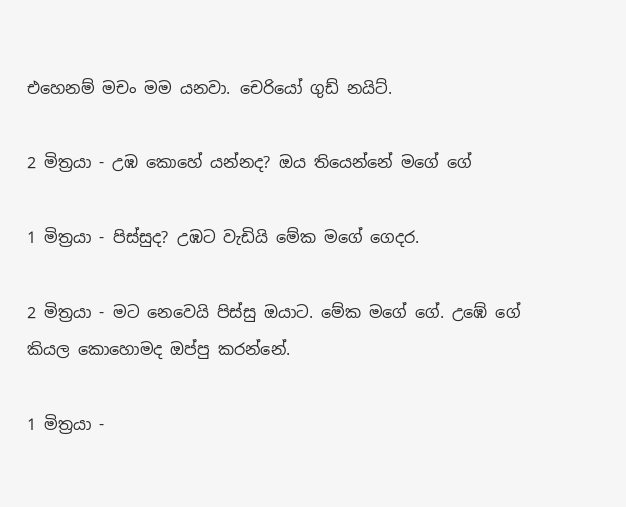එහෙනම් මචං මම යනවා. චෙරියෝ ගුඩ් නයිට්.

2 මිත්‍රයා - උඹ කොහේ යන්නද? ඔය තියෙන්නේ මගේ ගේ

1 මිත්‍රයා - පිස්සුද? උඹට වැඩියි මේක මගේ ගෙදර.

2 මිත්‍රයා - මට නෙවෙයි පිස්සු ඔයාට. මේක මගේ ගේ. උඹේ ගේ කියල කොහොමද ඔප්පු කරන්නේ.

1 මිත්‍රයා -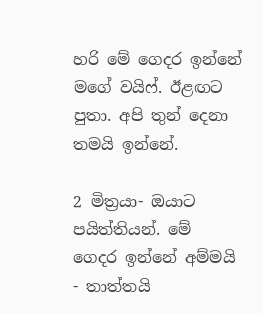හරි මේ ගෙදර ඉන්නේ මගේ වයිෆ්. ඊළඟට පුතා. අපි තුන් දෙනා තමයි ඉන්නේ.

2 මිත්‍රයා- ඔයාට පයිත්තියන්. මේ ගෙදර ඉන්නේ අම්මයි - තාත්තයි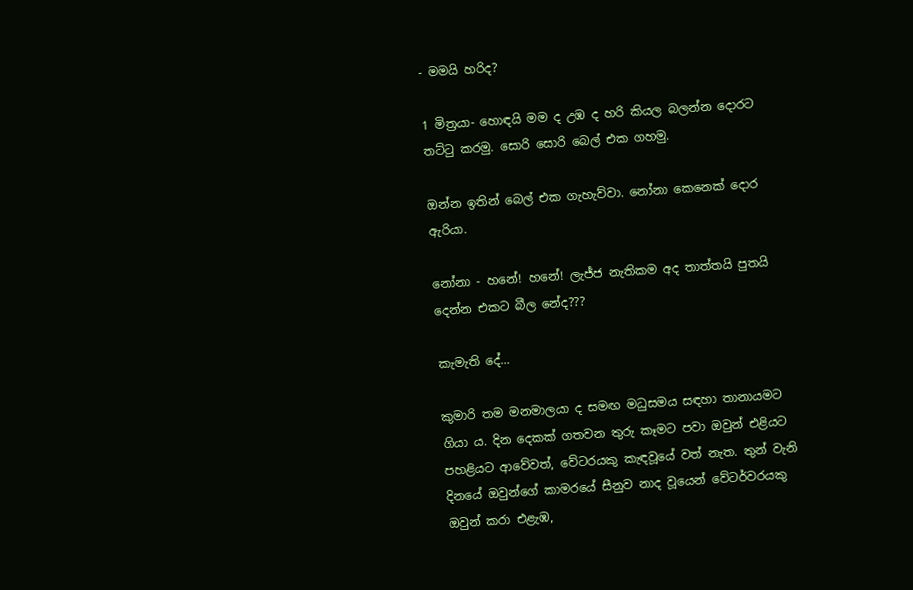- මමයි හරිද?

1 මිත්‍රයා- හොඳයි මම ද උඹ ද හරි කියල බලන්න දොරට තට්ටු කරමු. සොරි සොරි බෙල් එක ගහමු.

ඔන්න ඉතින් බෙල් එක ගැහැව්වා. නෝනා කෙනෙක් දොර ඇරියා.

නෝනා - හනේ! හනේ! ලැජ්ජ නැතිකම අද තාත්තයි පුතයි දෙන්න එකට බීල නේද???

කැමැති දේ...

කුමාරි තම මනමාලයා ද සමඟ මධුසමය සඳහා තානායමට ගියා ය. දින දෙකක් ගතවන තුරු කෑමට පවා ඔවුන් එළියට පහළියට ආවේවත්, වේටරයකු කැඳවූයේ වත් නැත. තුන් වැනි දිනයේ ඔවුන්ගේ කාමරයේ සීනුව නාද වූයෙන් වේටර්වරයකු ඔවුන් කරා එළැඹ,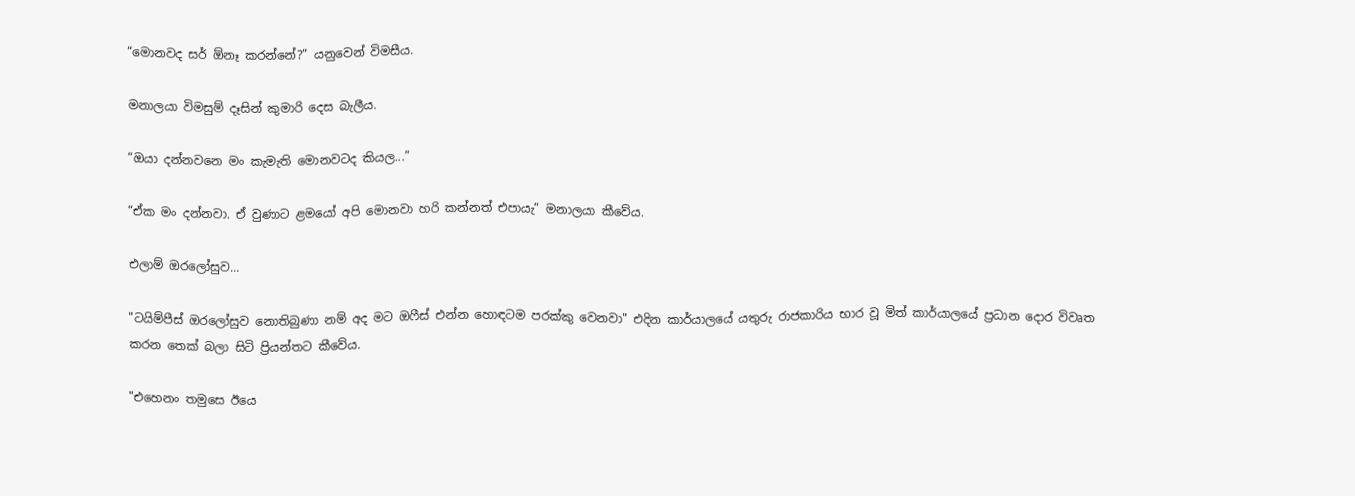“මොනවද සර් ඕනෑ කරන්නේ?” යනුවෙන් විමසීය.

මනාලයා විමසුම් දෑසින් කුමාරි දෙස බැලීය.

“ඔයා දන්නවනෙ මං කැමැති මොනවටද කියල...”

“ඒක මං දන්නවා. ඒ වුණාට ළමයෝ අපි මොනවා හරි කන්නත් එපායැ” මනාලයා කීවේය.

එලාම් ඔරලෝසුව...

"ටයිම්පීස් ඔරලෝසුව නොතිබුණා නම් අද මට ඔෆීස් එන්න හොඳටම පරක්කු වෙනවා" එදින කාර්යාලයේ යතුරු රාජකාරිය භාර වූ මිත් කාර්යාලයේ ප්‍රධාන දොර විවෘත කරන තෙක් බලා සිටි ප්‍රියන්තට කීවේය.

"එහෙනං තමුසෙ ඊයෙ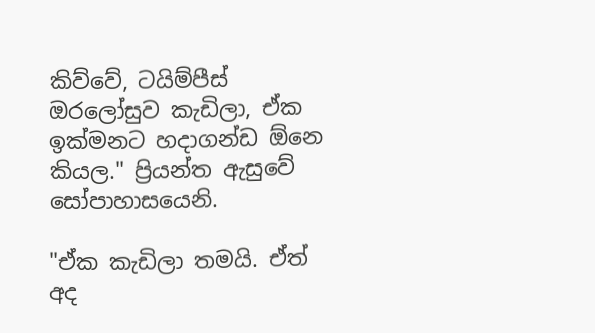කිව්වේ, ටයිම්පීස් ඔරලෝසුව කැඩිලා, ඒක ඉක්මනට හදාගන්ඩ ඕනෙ කියල." ප්‍රියන්ත ඇසුවේ සෝපාහාසයෙනි.

"ඒක කැඩිලා තමයි. ඒත් අද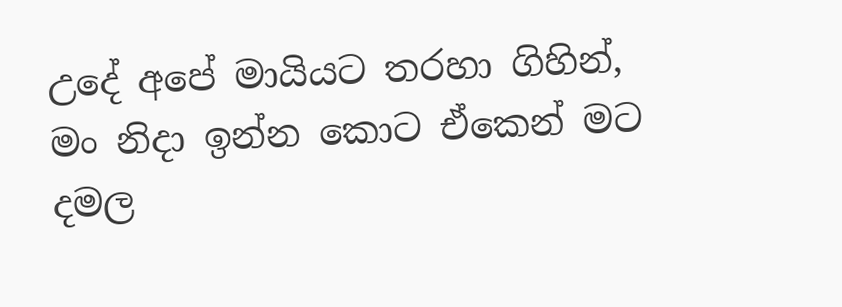උදේ අපේ මායියට තරහා ගිහින්, මං නිදා ඉන්න කොට ඒකෙන් මට දමල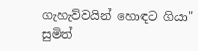ගැහැව්වයින් හොඳට ගියා" සුමිත්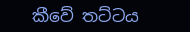කීවේ තට්ටය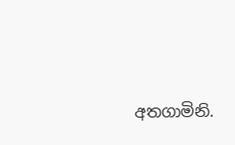අතගාමිනි.